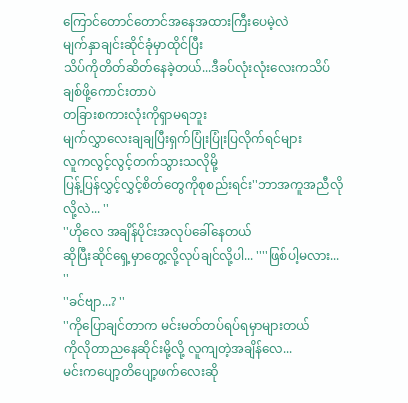ကြောင်တောင်တောင်အနေအထားကြီးပေမဲ့လဲ
မျက်နှာချင်းဆိုင်ခုံမှာထိုင်ပြီး
သိပ်ကိုတိတ်ဆိတ်နေခဲ့တယ်...ဒီခပ်လုံးလုံးလေးကသိပ်ချစ်ဖို့ကောင်းတာပဲ
တခြားစကားလုံးကိုရှာမရဘူး
မျက်လွှာလေးချချပြီးရှက်ပြုံးပြုံးပြလိုက်ရင်များ
လူကလွင့်လွင့်တက်သွားသလိုမို့
ပြန့်ပြန်လွှင့်လွှင့်စိတ်တွေကိုစုစည်းရင်း''ဘာအကူအညီလိုလို့လဲ... ''
''ဟိုလေ အချိန်ပိုင်းအလုပ်ခေါ်နေတယ်
ဆိုပြီးဆိုင်ရှေ့မှာတွေ့လို့လုပ်ချင်လို့ပါ... ''''ဖြစ်ပါ့မလား... ''
''ခင်ဗျာ...? ''
''ကိုပြောချင်တာက မင်းမတ်တပ်ရပ်ရမှာများတယ်
ကိုလိုတာညနေဆိုင်းမို့လို့ လူကျတဲ့အချိန်လေ...
မင်းကပျော့တိပျော့ဖက်လေးဆို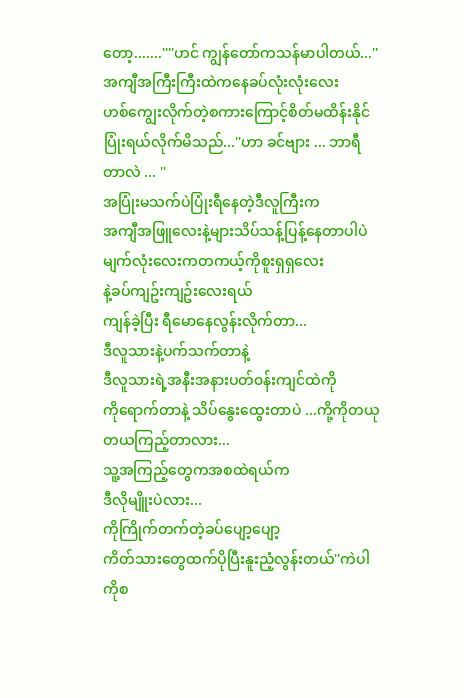တော့.......''''ဟင် ကျွန်တော်ကသန်မာပါတယ်...''
အကျီအကြီးကြီးထဲကနေခပ်လုံးလုံးလေး
ဟစ်ကျွေးလိုက်တဲ့စကားကြောင့်စိတ်မထိန်းနိုင်
ပြုံးရယ်လိုက်မိသည်...''ဟာ ခင်ဗျား ... ဘာရီတာလဲ ... ''
အပြုံးမသက်ပဲပြုံးရီနေတဲ့ဒီလူကြီးက
အကျီအဖြူလေးနဲ့များသိပ်သန့်ပြန့်နေတာပါပဲ
မျက်လုံးလေးကတကယ့်ကိုစူးရှရှလေး
နဲ့ခပ်ကျဥ်းကျဥ်းလေးရယ်
ကျန်ခဲ့ပြီး ရီမောနေလွန်းလိုက်တာ...
ဒီလူသားနဲ့ပက်သက်တာနဲ့
ဒီလူသားရဲ့အနီးအနားပတ်၀န်းကျင်ထဲကို
ကိုရောက်တာနဲ့ သိပ်နွေးထွေးတာပဲ ...ကို့ကိုတယုတယကြည့်တာလား...
သူ့အကြည့်တွေကအစထဲရယ်က
ဒီလိုမျိူးပဲလား...
ကိုကြိုက်တက်တဲ့ခပ်ပျော့ပျော့
ကိတ်သားတွေထက်ပိုပြီးနူးညံ့လွန်းတယ်''ကဲပါ ကိုစ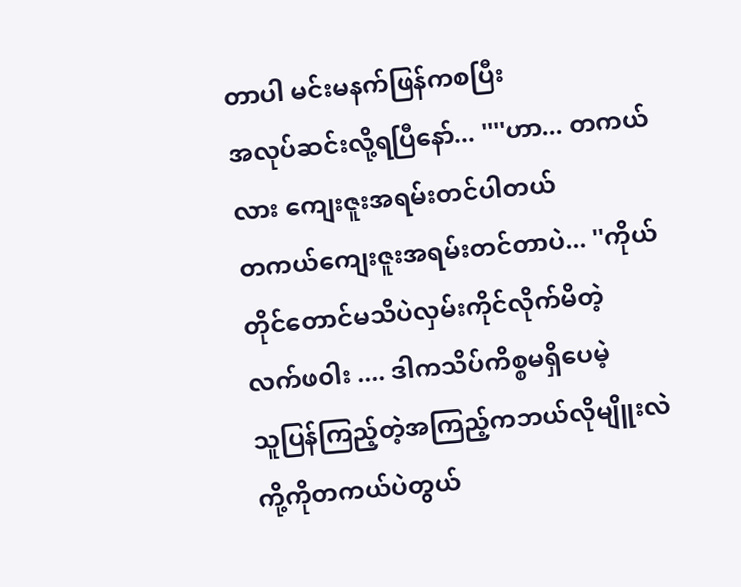တာပါ မင်းမနက်ဖြန်ကစပြီး
အလုပ်ဆင်းလို့ရပြီနော်... ''''ဟာ... တကယ်လား ကျေးဇူးအရမ်းတင်ပါတယ်
တကယ်ကျေးဇူးအရမ်းတင်တာပဲ... ''ကိုယ်တိုင်တောင်မသိပဲလှမ်းကိုင်လိုက်မိတဲ့
လက်ဖ၀ါး .... ဒါကသိပ်ကိစ္စမရှိပေမဲ့
သူပြန်ကြည့်တဲ့အကြည့်ကဘယ်လိုမျိူးလဲ
ကို့ကိုတကယ်ပဲတွယ်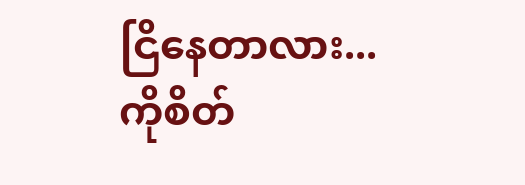ငြိနေတာလား...
ကိုစိတ်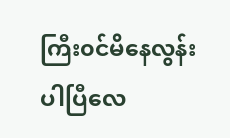ကြီး၀င်မိနေလွန်းပါပြီလေ